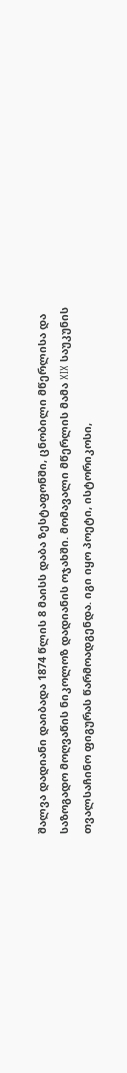შალვა დადიანი დაიბადა 1874 წლის 8 მაისს დაბა ზესტაფონში, ცნობილი მწერლისა და საზოგადო მოღვაწის ნიკოლოზ დადიანის ოჯახში. მომავალი მწერლის მამა XIX საუკუნის თვალსაჩინო ფიგურას წარმოადგენდა. იგი იყო პოეტი, ისტორიკოსი,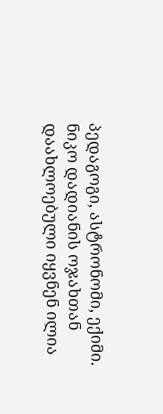პედაგოგი, ასტრონომი, ექიმი. ნიკო დადიანის ოჯახთან დაახლოებული იყვნენ ილია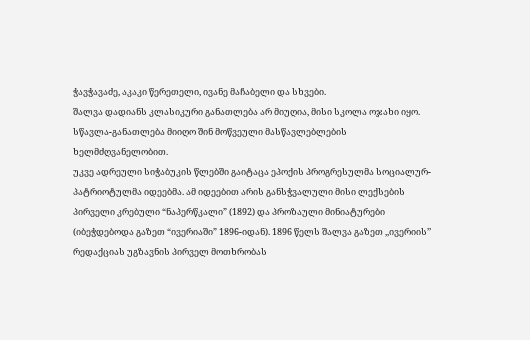ჭავჭავაძე, აკაკი წერეთელი, ივანე მაჩაბელი და სხვები.
შალვა დადიანს კლასიკური განათლება არ მიუღია, მისი სკოლა ოჯახი იყო. სწავლა-განათლება მიიღო შინ მოწვეული მასწავლებლების ხელმძღვანელობით.
უკვე ადრეული სიჭაბუკის წლებში გაიტაცა ეპოქის პროგრესულმა სოციალურ-პატრიოტულმა იდეებმა. ამ იდეებით არის განსჭვალული მისი ლექსების პირველი კრებული “ნაპერწკალი” (1892) და პროზაული მინიატურები (იბეჭდებოდა გაზეთ “ივერიაში” 1896-იდან). 1896 წელს შალვა გაზეთ ,,ივერიის’’ რედაქციას უგზავნის პირველ მოთხრობას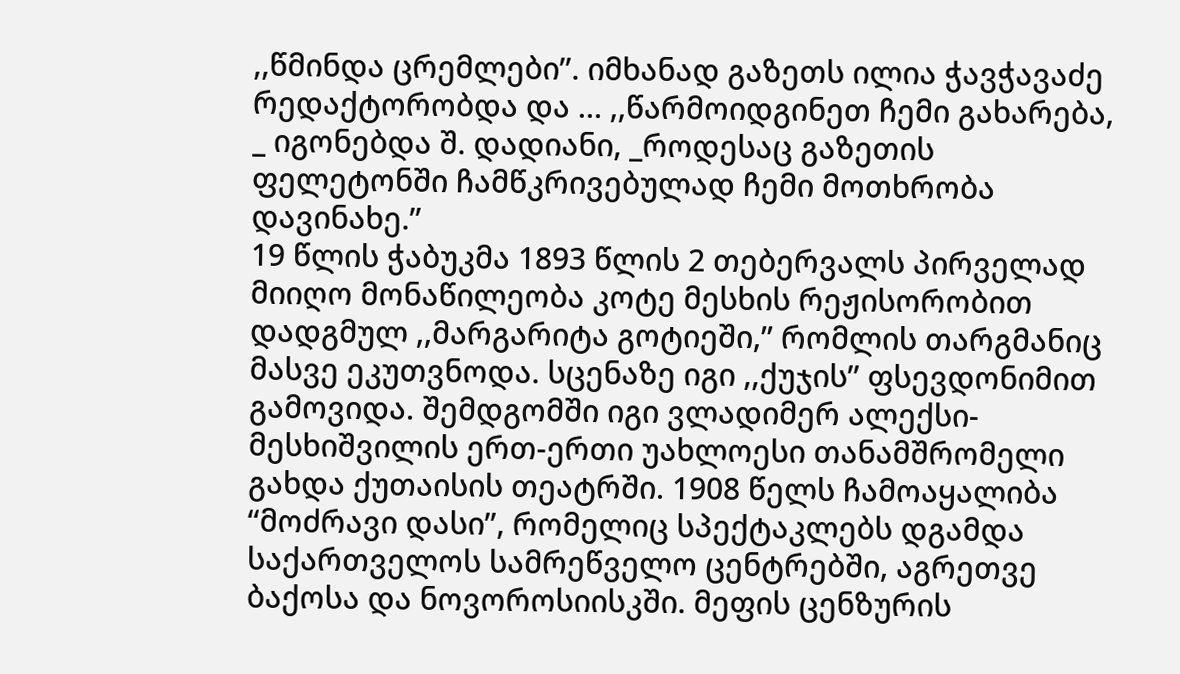,,წმინდა ცრემლები’’. იმხანად გაზეთს ილია ჭავჭავაძე რედაქტორობდა და … ,,წარმოიდგინეთ ჩემი გახარება, _ იგონებდა შ. დადიანი, _როდესაც გაზეთის ფელეტონში ჩამწკრივებულად ჩემი მოთხრობა დავინახე.”
19 წლის ჭაბუკმა 1893 წლის 2 თებერვალს პირველად მიიღო მონაწილეობა კოტე მესხის რეჟისორობით დადგმულ ,,მარგარიტა გოტიეში,’’ რომლის თარგმანიც მასვე ეკუთვნოდა. სცენაზე იგი ,,ქუჯის’’ ფსევდონიმით გამოვიდა. შემდგომში იგი ვლადიმერ ალექსი-მესხიშვილის ერთ-ერთი უახლოესი თანამშრომელი გახდა ქუთაისის თეატრში. 1908 წელს ჩამოაყალიბა “მოძრავი დასი”, რომელიც სპექტაკლებს დგამდა საქართველოს სამრეწველო ცენტრებში, აგრეთვე ბაქოსა და ნოვოროსიისკში. მეფის ცენზურის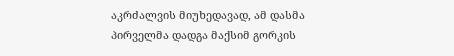აკრძალვის მიუხედავად, ამ დასმა პირველმა დადგა მაქსიმ გორკის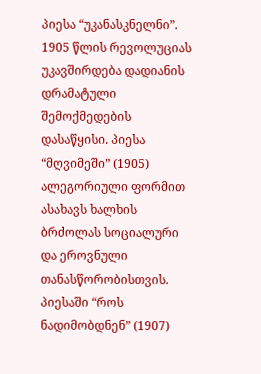პიესა “უკანასკნელნი”.
1905 წლის რევოლუციას უკავშირდება დადიანის დრამატული შემოქმედების დასაწყისი. პიესა “მღვიმეში” (1905) ალეგორიული ფორმით ასახავს ხალხის ბრძოლას სოციალური და ეროვნული თანასწორობისთვის. პიესაში “როს ნადიმობდნენ” (1907)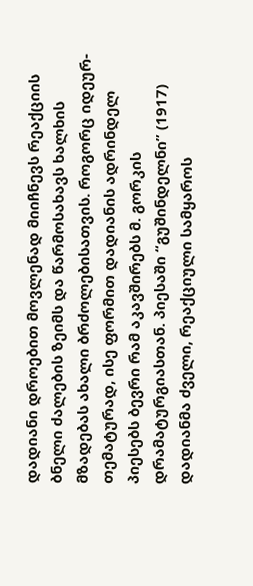დადიანი დროებით მოვლენად მიიჩნევს რეაქციის ბნელი ძალების ზეიმს და წარმოსახავს ხალხის მზადებას ახალი ბრძოლებისათვის. როგორც იდეურ-თემატურად, ისე ფორმით დადიანის ადრინდელ პიესებს ბევრი რამ აკავშირებს მ. გორკის დრამატურგიასთან. პიესაში “გუშინდელნი” (1917) დადიანმა ძველი, რეაქციული სამყაროს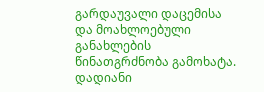გარდაუვალი დაცემისა და მოახლოებული განახლების წინათგრძნობა გამოხატა.
დადიანი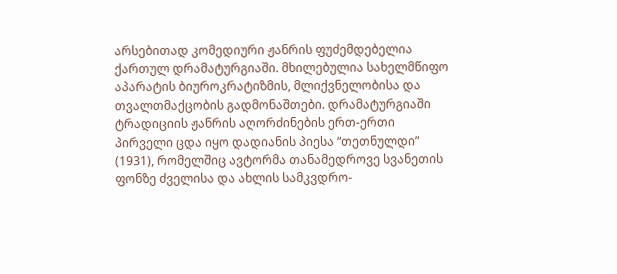არსებითად კომედიური ჟანრის ფუძემდებელია ქართულ დრამატურგიაში. მხილებულია სახელმწიფო აპარატის ბიუროკრატიზმის, მლიქვნელობისა და თვალთმაქცობის გადმონაშთები. დრამატურგიაში ტრადიციის ჟანრის აღორძინების ერთ-ერთი პირველი ცდა იყო დადიანის პიესა “თეთნულდი” (1931), რომელშიც ავტორმა თანამედროვე სვანეთის ფონზე ძველისა და ახლის სამკვდრო-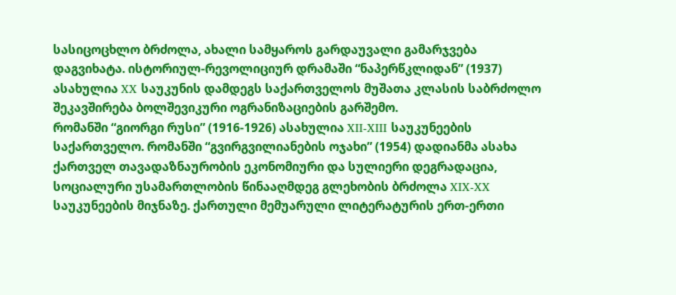სასიცოცხლო ბრძოლა, ახალი სამყაროს გარდაუვალი გამარჯვება დაგვიხატა. ისტორიულ-რევოლიციურ დრამაში “ნაპერწკლიდან” (1937) ასახულია XX საუკუნის დამდეგს საქართველოს მუშათა კლასის საბრძოლო შეკავშირება ბოლშევიკური ოგრანიზაციების გარშემო.
რომანში “გიორგი რუსი” (1916-1926) ასახულია XII-XIII საუკუნეების საქართველო. რომანში “გვირგვილიანების ოჯახი” (1954) დადიანმა ასახა ქართველ თავადაზნაურობის ეკონომიური და სულიერი დეგრადაცია, სოციალური უსამართლობის წინააღმდეგ გლეხობის ბრძოლა XIX-XX საუკუნეების მიჯნაზე. ქართული მემუარული ლიტერატურის ერთ-ერთი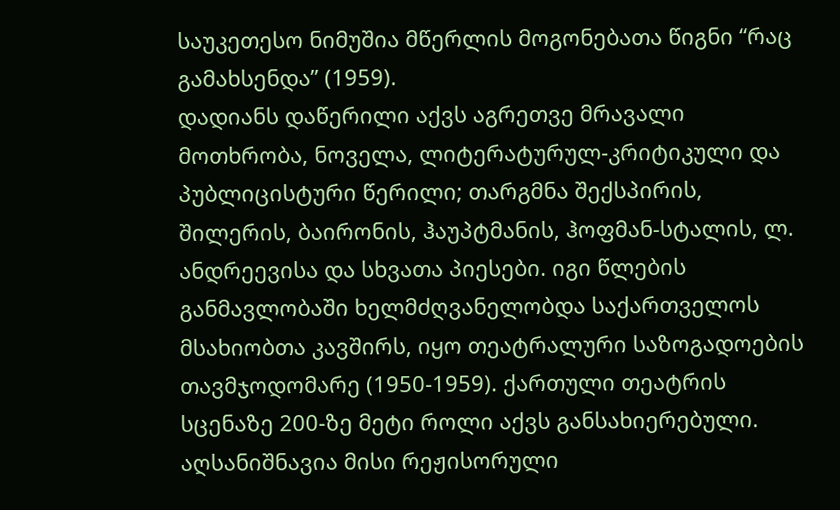საუკეთესო ნიმუშია მწერლის მოგონებათა წიგნი “რაც გამახსენდა” (1959).
დადიანს დაწერილი აქვს აგრეთვე მრავალი მოთხრობა, ნოველა, ლიტერატურულ-კრიტიკული და პუბლიცისტური წერილი; თარგმნა შექსპირის, შილერის, ბაირონის, ჰაუპტმანის, ჰოფმან-სტალის, ლ. ანდრეევისა და სხვათა პიესები. იგი წლების განმავლობაში ხელმძღვანელობდა საქართველოს მსახიობთა კავშირს, იყო თეატრალური საზოგადოების თავმჯოდომარე (1950-1959). ქართული თეატრის სცენაზე 200-ზე მეტი როლი აქვს განსახიერებული. აღსანიშნავია მისი რეჟისორული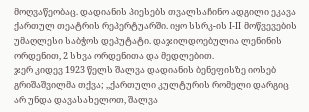მოღვაწეობაც. დადიანის პიესებს თვალსაჩინო ადგილი ეკავა ქართულ თეატრის რეპერტუარში. იყო სსრკ-ის I-II მოწვევების უმაღლესი საბჭოს დეპუტატი. დაჯილდოებულია ლენინის ორდენით, 2 სხვა ორდენითა და მედლებით.
ჯერ კიდევ 1923 წელს შალვა დადიანის ბენეფისზე იოსებ გრიშაშვილმა თქვა; ,,ქართული კულტურის რომელი დარგიც არ უნდა დავასახელოთ, შალვა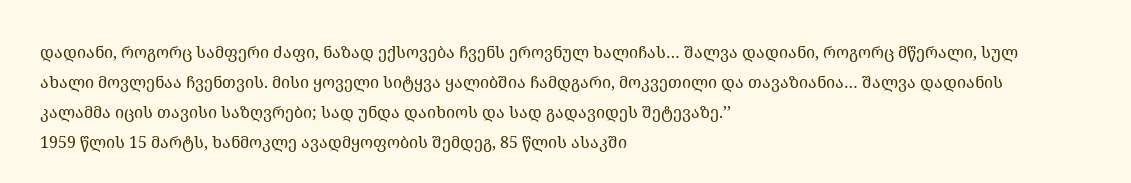დადიანი, როგორც სამფერი ძაფი, ნაზად ექსოვება ჩვენს ეროვნულ ხალიჩას… შალვა დადიანი, როგორც მწერალი, სულ ახალი მოვლენაა ჩვენთვის. მისი ყოველი სიტყვა ყალიბშია ჩამდგარი, მოკვეთილი და თავაზიანია… შალვა დადიანის კალამმა იცის თავისი საზღვრები; სად უნდა დაიხიოს და სად გადავიდეს შეტევაზე.’’
1959 წლის 15 მარტს, ხანმოკლე ავადმყოფობის შემდეგ, 85 წლის ასაკში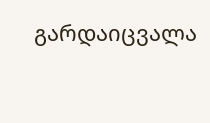გარდაიცვალა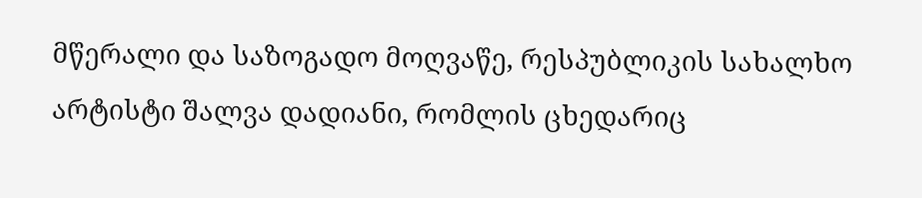მწერალი და საზოგადო მოღვაწე, რესპუბლიკის სახალხო არტისტი შალვა დადიანი, რომლის ცხედარიც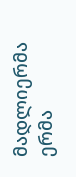მადლიერმა ერმა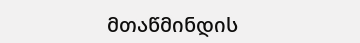მთაწმინდის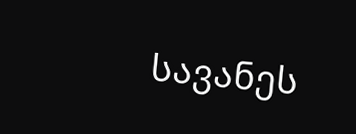სავანეს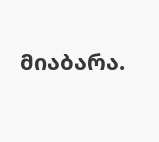მიაბარა.